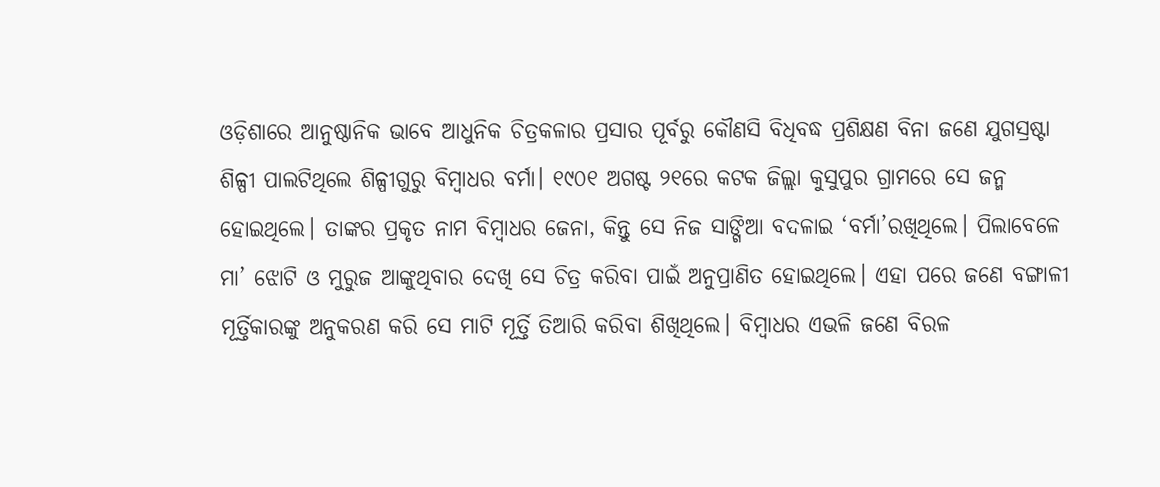ଓଡ଼ିଶାରେ ଆନୁଷ୍ଠାନିକ ଭାବେ ଆଧୁନିକ ଚିତ୍ରକଳାର ପ୍ରସାର ପୂର୍ବରୁ କୌଣସି ବିଧିବଦ୍ଧ ପ୍ରଶିକ୍ଷଣ ବିନା ଜଣେ ଯୁଗସ୍ରଷ୍ଟା ଶିଳ୍ପୀ ପାଲଟିଥିଲେ ଶିଳ୍ପୀଗୁରୁ ବିମ୍ବାଧର ବର୍ମା। ୧୯୦୧ ଅଗଷ୍ଟ ୨୧ରେ କଟକ ଜିଲ୍ଲା କୁସୁପୁର ଗ୍ରାମରେ ସେ ଜନ୍ମ ହୋଇଥିଲେ। ତାଙ୍କର ପ୍ରକୃତ ନାମ ବିମ୍ବାଧର ଜେନା, କିନ୍ତୁ ସେ ନିଜ ସାଙ୍ଗିଆ ବଦଳାଇ ‘ବର୍ମା’ରଖିଥିଲେ। ପିଲାବେଳେ ମା’ ଝୋଟି ଓ ମୁରୁଜ ଆଙ୍କୁଥିବାର ଦେଖି ସେ ଚିତ୍ର କରିବା ପାଇଁ ଅନୁପ୍ରାଣିତ ହୋଇଥିଲେ। ଏହା ପରେ ଜଣେ ବଙ୍ଗାଳୀ ମୂର୍ତ୍ତିକାରଙ୍କୁ ଅନୁକରଣ କରି ସେ ମାଟି ମୂର୍ତ୍ତି ତିଆରି କରିବା ଶିଖିଥିଲେ। ବିମ୍ବାଧର ଏଭଳି ଜଣେ ବିରଳ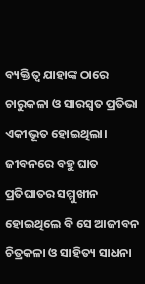ବ୍ୟକ୍ତିତ୍ବ ଯାହାଙ୍କ ଠାରେ ଚାରୁକଳା ଓ ସାରସ୍ବତ ପ୍ରତିଭା ଏକୀଭୂତ ହୋଇଥିଲା।
ଜୀବନରେ ବହୁ ଘାତ ପ୍ରତିଘାତର ସମ୍ମୁଖୀନ ହୋଇଥିଲେ ବି ସେ ଆଜୀବନ ଚିତ୍ରକଳା ଓ ସାହିତ୍ୟ ସାଧନା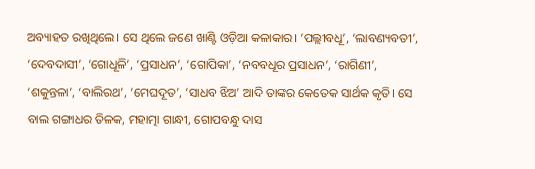ଅବ୍ୟାହତ ରଖିଥିଲେ। ସେ ଥିଲେ ଜଣେ ଖାଣ୍ଟି ଓଡ଼ିଆ କଳାକାର। ‘ପଲ୍ଲୀବଧୂ’, ‘ଲାବଣ୍ୟବତୀ’, ‘ଦେବଦାସୀ’, ‘ଗୋଧୂଳି’, ‘ପ୍ରସାଧନ’, ‘ଗୋପିକା’, ‘ନବବଧୂର ପ୍ରସାଧନ’, ‘ରାଗିଣୀ’, ‘ଶକୁନ୍ତଳା’, ‘ବାଲିରଥ’, ‘ମେଘଦୂତ’, ‘ସାଧବ ଝିଅ’ ଆଦି ତାଙ୍କର କେତେକ ସାର୍ଥକ କୃତି। ସେ ବାଲ ଗଙ୍ଗାଧର ତିଳକ, ମହାତ୍ମା ଗାନ୍ଧୀ, ଗୋପବନ୍ଧୁ ଦାସ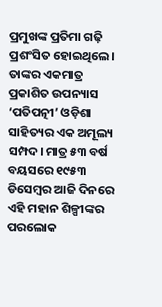ପ୍ରମୁଖଙ୍କ ପ୍ରତିମା ଗଢ଼ି ପ୍ରଶଂସିତ ହୋଇଥିଲେ। ତାଙ୍କର ଏକମାତ୍ର ପ୍ରକାଶିତ ଉପନ୍ୟାସ ‘ପତିପତ୍ନୀ’ ଓଡ଼ିଶା ସାହିତ୍ୟର ଏକ ଅମୂଲ୍ୟ ସମ୍ପଦ। ମାତ୍ର ୫୩ ବର୍ଷ ବୟସରେ ୧୯୫୩ ଡିସେମ୍ବର ଆଜି ଦିନରେ ଏହି ମହାନ ଶିଳ୍ପୀଙ୍କର ପରଲୋକ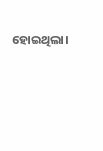ହୋଇଥିଲା।